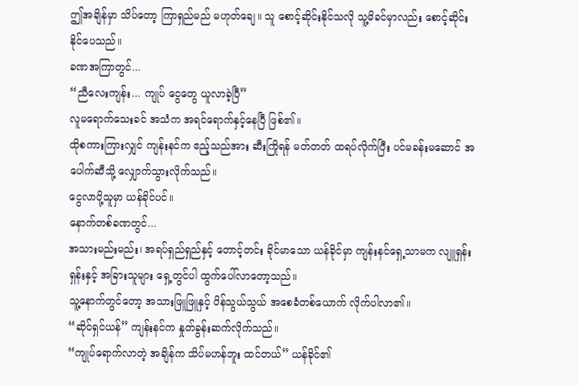ဤအချိန်မှာ သိပ်တော့ ကြာရှည်မည် မဟုတ်ချေ။ သူ စောင့်ဆိုင်းနိုင်သလို သူ့မိခင်မှာလည်း စောင့်ဆိုင်းနိုင်ပေသည်။
ခဏအကြာတွင်...
“ညီလေးကျန်း... ကျုပ် ငွေတွေ ယူလာခဲ့ပြီ”
လူမရောက်သေးခင် အသံက အရင်ရောက်နှင့်နေပြီ ဖြစ်၏။
ထိုစကားကြားလျှင် ကျန်းနင်က ဧည့်သည်အား ဆီးကြိုရန် မတ်တတ် ထရပ်လိုက်ပြီး ပင်မခန်းမဆောင် အပေါက်ဆီသို့ လျှောက်သွားလိုက်သည်။
ငွေလာပို့သူမှာ ယန်ခိုင်ပင်။
နောက်တစ်ခဏတွင်...
အသားမည်းမည်း၊ အရပ်ရှည်ရှည်နှင့် တောင့်တင်း ခိုင်မာသော ယန်ခိုင်မှာ ကျန်းနင်ရှေ့သာမက လျူရှန်းရှန်းနှင့် အခြားသူများ ရှေ့တွင်ပါ ထွက်ပေါ်လာတော့သည်။
သူ့နောက်တွင်တော့ အသားဖြူဖြူနှင့် ပိန်သွယ်သွယ် အစေခံတစ်ယောက် လိုက်ပါလာ၏။
“ဆိုင်ရှင်ယန်” ကျန်းနင်က နှုတ်ခွန်းဆက်လိုက်သည်။
“ကျုပ်ရောက်လာတဲ့ အချိန်က သိပ်မဟန်ဘူး ထင်တယ်” ယန်ခိုင်၏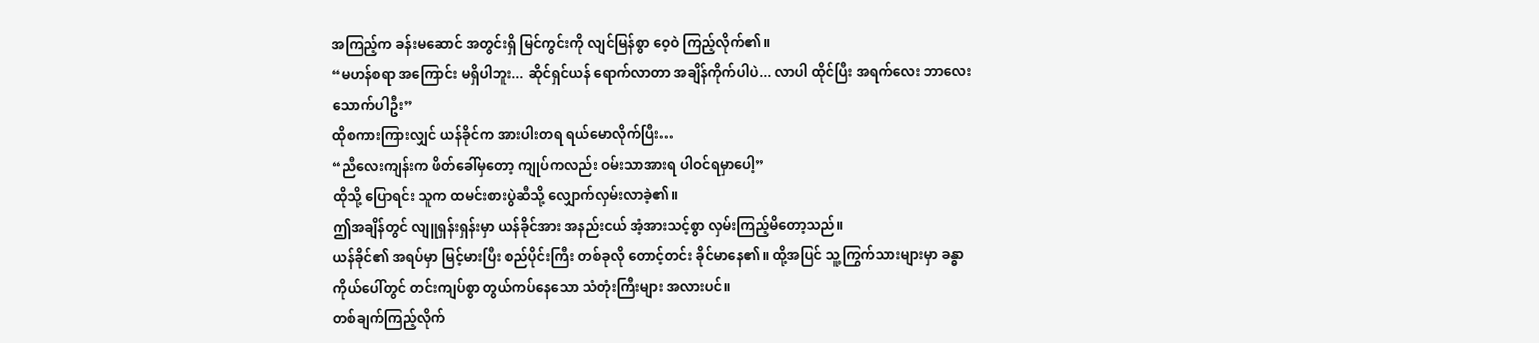အကြည့်က ခန်းမဆောင် အတွင်းရှိ မြင်ကွင်းကို လျင်မြန်စွာ ဝေ့ဝဲ ကြည့်လိုက်၏။
“မဟန်စရာ အကြောင်း မရှိပါဘူး... ဆိုင်ရှင်ယန် ရောက်လာတာ အချိန်ကိုက်ပါပဲ... လာပါ ထိုင်ပြီး အရက်လေး ဘာလေး သောက်ပါဦး”
ထိုစကားကြားလျှင် ယန်ခိုင်က အားပါးတရ ရယ်မောလိုက်ပြီး…
“ညီလေးကျန်းက ဖိတ်ခေါ်မှတော့ ကျုပ်ကလည်း ဝမ်းသာအားရ ပါဝင်ရမှာပေါ့”
ထိုသို့ ပြောရင်း သူက ထမင်းစားပွဲဆီသို့ လျှောက်လှမ်းလာခဲ့၏။
ဤအချိန်တွင် လျူရှန်းရှန်းမှာ ယန်ခိုင်အား အနည်းငယ် အံ့အားသင့်စွာ လှမ်းကြည့်မိတော့သည်။
ယန်ခိုင်၏ အရပ်မှာ မြင့်မားပြီး စည်ပိုင်းကြီး တစ်ခုလို တောင့်တင်း ခိုင်မာနေ၏။ ထို့အပြင် သူ့ကြွက်သားများမှာ ခန္ဓာကိုယ်ပေါ်တွင် တင်းကျပ်စွာ တွယ်ကပ်နေသော သံတုံးကြီးများ အလားပင်။
တစ်ချက်ကြည့်လိုက်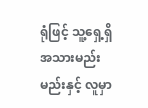ရုံဖြင့် သူ့ရှေ့ရှိ အသားမည်းမည်းနှင့် လူမှာ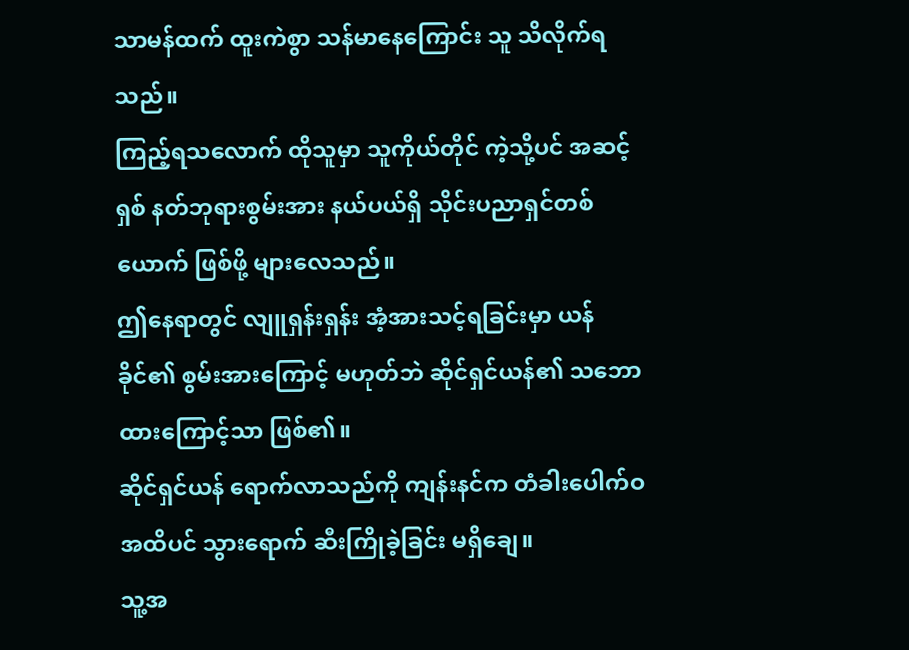သာမန်ထက် ထူးကဲစွာ သန်မာနေကြောင်း သူ သိလိုက်ရသည်။
ကြည့်ရသလောက် ထိုသူမှာ သူကိုယ်တိုင် ကဲ့သို့ပင် အဆင့်ရှစ် နတ်ဘုရားစွမ်းအား နယ်ပယ်ရှိ သိုင်းပညာရှင်တစ်ယောက် ဖြစ်ဖို့ များလေသည်။
ဤနေရာတွင် လျူရှန်းရှန်း အံ့အားသင့်ရခြင်းမှာ ယန်ခိုင်၏ စွမ်းအားကြောင့် မဟုတ်ဘဲ ဆိုင်ရှင်ယန်၏ သဘောထားကြောင့်သာ ဖြစ်၏။
ဆိုင်ရှင်ယန် ရောက်လာသည်ကို ကျန်းနင်က တံခါးပေါက်ဝ အထိပင် သွားရောက် ဆီးကြိုခဲ့ခြင်း မရှိချေ။
သူ့အ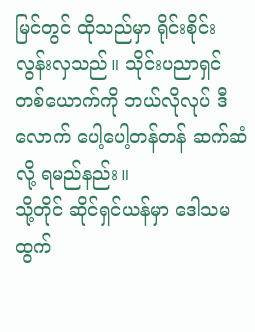မြင်တွင် ထိုသည်မှာ ရိုင်းစိုင်းလွန်းလှသည်။ သိုင်းပညာရှင် တစ်ယောက်ကို ဘယ်လိုလုပ် ဒီလောက် ပေါ့ပေါ့တန်တန် ဆက်ဆံလို့ ရမည်နည်း။
သို့တိုင် ဆိုင်ရှင်ယန်မှာ ဒေါသမထွက်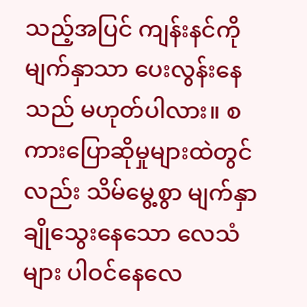သည့်အပြင် ကျန်းနင်ကို မျက်နှာသာ ပေးလွန်းနေသည် မဟုတ်ပါလား။ စကားပြောဆိုမှုများထဲတွင်လည်း သိမ်မွေ့စွာ မျက်နှာချိုသွေးနေသော လေသံများ ပါဝင်နေလေ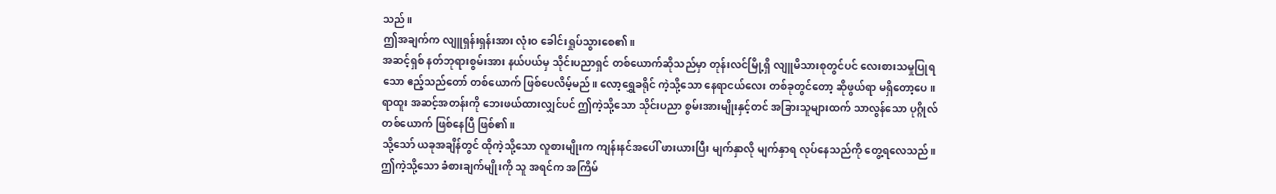သည်။
ဤအချက်က လျူရှန်းရှန်းအား လုံးဝ ခေါင်းရှုပ်သွားစေ၏။
အဆင့်ရှစ် နတ်ဘုရားစွမ်းအား နယ်ပယ်မှ သိုင်းပညာရှင် တစ်ယောက်ဆိုသည်မှာ တုန်းလင်မြို့ရှိ လျူမိသားစုတွင်ပင် လေးစားသမှုပြုရသော ဧည့်သည်တော် တစ်ယောက် ဖြစ်ပေလိမ့်မည်။ လော့ရွှေခရိုင် ကဲ့သို့သော နေရာငယ်လေး တစ်ခုတွင်တော့ ဆိုဖွယ်ရာ မရှိတော့ပေ။ ရာထူး အဆင့်အတန်းကို ဘေးဖယ်ထားလျှင်ပင် ဤကဲ့သို့သော သိုင်းပညာ စွမ်းအားမျိုးနှင့်တင် အခြားသူများထက် သာလွန်သော ပုဂ္ဂိုလ်တစ်ယောက် ဖြစ်နေပြီ ဖြစ်၏။
သို့သော် ယခုအချိန်တွင် ထိုကဲ့သို့သော လူစားမျိုးက ကျန်းနင်အပေါ် ဖားယားပြီး မျက်နှာလို မျက်နှာရ လုပ်နေသည်ကို တွေ့ရလေသည်။ ဤကဲ့သို့သော ခံစားချက်မျိုးကို သူ အရင်က အကြိမ်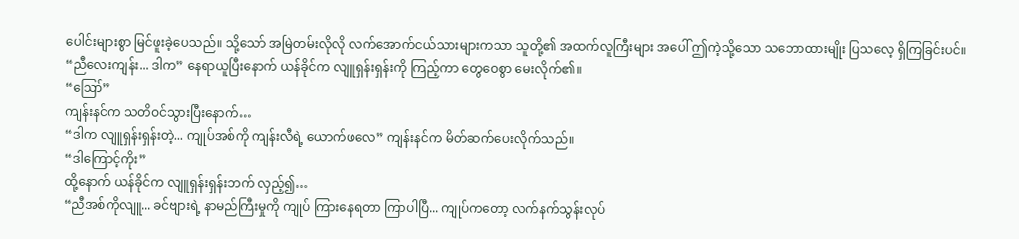ပေါင်းများစွာ မြင်ဖူးခဲ့ပေသည်။ သို့သော် အမြဲတမ်းလိုလို လက်အောက်ငယ်သားများကသာ သူတို့၏ အထက်လူကြီးများ အပေါ် ဤကဲ့သို့သော သဘောထားမျိုး ပြသလေ့ ရှိကြခြင်းပင်။
“ညီလေးကျန်း... ဒါက” နေရာယူပြီးနောက် ယန်ခိုင်က လျူရှန်းရှန်းကို ကြည့်ကာ တွေဝေစွာ မေးလိုက်၏။
“ဪ”
ကျန်းနင်က သတိဝင်သွားပြီးနောက်…
“ဒါက လျူရှန်းရှန်းတဲ့... ကျုပ်အစ်ကို ကျန်းလီရဲ့ ယောက်ဖလေ” ကျန်းနင်က မိတ်ဆက်ပေးလိုက်သည်။
“ဒါကြောင့်ကိုး”
ထို့နောက် ယန်ခိုင်က လျူရှန်းရှန်းဘက် လှည့်၍…
“ညီအစ်ကိုလျူ... ခင်ဗျားရဲ့ နာမည်ကြီးမှုကို ကျုပ် ကြားနေရတာ ကြာပါပြီ... ကျုပ်ကတော့ လက်နက်သွန်းလုပ်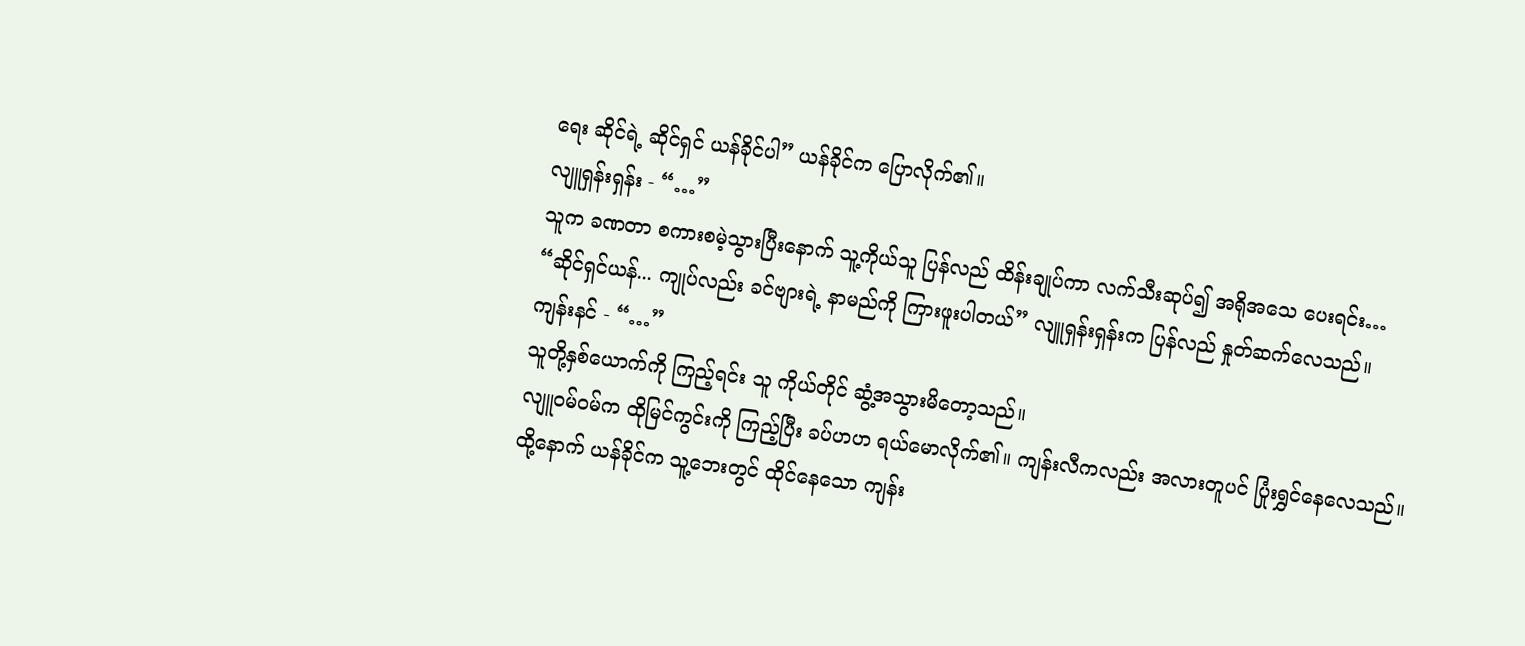ရေး ဆိုင်ရဲ့ ဆိုင်ရှင် ယန်ခိုင်ပါ” ယန်ခိုင်က ပြောလိုက်၏။
လျူရှန်းရှန်း - “…”
သူက ခဏတာ စကားစမဲ့သွားပြီးနောက် သူ့ကိုယ်သူ ပြန်လည် ထိန်းချုပ်ကာ လက်သီးဆုပ်၍ အရိုအသေ ပေးရင်း…
“ဆိုင်ရှင်ယန်... ကျုပ်လည်း ခင်ဗျားရဲ့ နာမည်ကို ကြားဖူးပါတယ်” လျူရှန်းရှန်းက ပြန်လည် နှုတ်ဆက်လေသည်။
ကျန်းနင် - “…”
သူတို့နှစ်ယောက်ကို ကြည့်ရင်း သူ ကိုယ်တိုင် ဆွံ့အသွားမိတော့သည်။
လျူဝမ်ဝမ်က ထိုမြင်ကွင်းကို ကြည့်ပြီး ခပ်ဟဟ ရယ်မောလိုက်၏။ ကျန်းလီကလည်း အလားတူပင် ပြုံးရွှင်နေလေသည်။
ထို့နောက် ယန်ခိုင်က သူ့ဘေးတွင် ထိုင်နေသော ကျန်း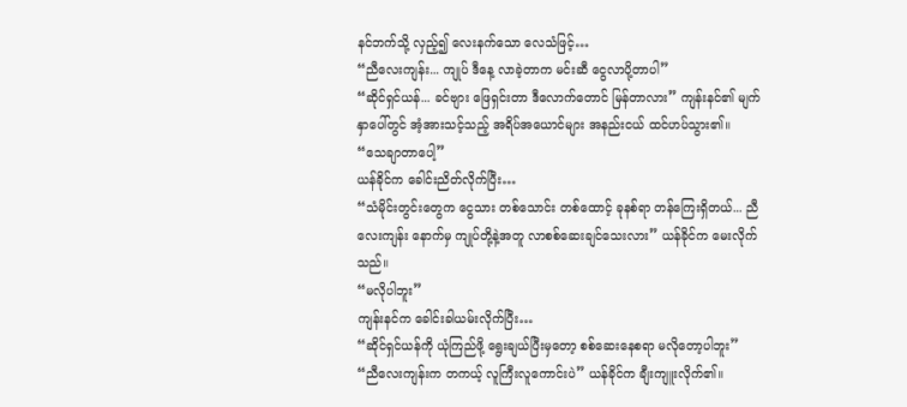နင်ဘက်သို့ လှည့်၍ လေးနက်သော လေသံဖြင့်…
“ညီလေးကျန်း... ကျုပ် ဒီနေ့ လာခဲ့တာက မင်းဆီ ငွေလာပို့တာပါ”
“ဆိုင်ရှင်ယန်... ခင်ဗျား ဖြေရှင်းတာ ဒီလောက်တောင် မြန်တာလား” ကျန်းနင်၏ မျက်နှာပေါ်တွင် အံ့အားသင့်သည့် အရိပ်အယောင်များ အနည်းငယ် ထင်ဟပ်သွား၏။
“သေချာတာပေါ့”
ယန်ခိုင်က ခေါင်းညိတ်လိုက်ပြီး…
“သံမိုင်းတွင်းတွေက ငွေသား တစ်သောင်း တစ်ထောင့် ခုနစ်ရာ တန်ကြေးရှိတယ်... ညီလေးကျန်း နောက်မှ ကျုပ်တို့နဲ့အတူ လာစစ်ဆေးချင်သေးလား” ယန်ခိုင်က မေးလိုက်သည်။
“မလိုပါဘူး”
ကျန်းနင်က ခေါင်းခါယမ်းလိုက်ပြီး…
“ဆိုင်ရှင်ယန်ကို ယုံကြည်ဖို့ ရွေးချယ်ပြီးမှတော့ စစ်ဆေးနေစရာ မလိုတော့ပါဘူး”
“ညီလေးကျန်းက တကယ့် လူကြီးလူကောင်းပဲ” ယန်ခိုင်က ချီးကျူးလိုက်၏။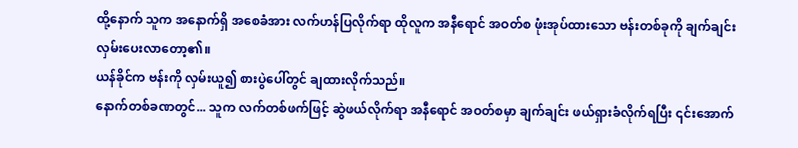ထို့နောက် သူက အနောက်ရှိ အစေခံအား လက်ဟန်ပြလိုက်ရာ ထိုလူက အနီရောင် အဝတ်စ ဖုံးအုပ်ထားသော ဗန်းတစ်ခုကို ချက်ချင်း လှမ်းပေးလာတော့၏။
ယန်ခိုင်က ဗန်းကို လှမ်းယူ၍ စားပွဲပေါ်တွင် ချထားလိုက်သည်။
နောက်တစ်ခဏတွင်... သူက လက်တစ်ဖက်ဖြင့် ဆွဲဖယ်လိုက်ရာ အနီရောင် အဝတ်စမှာ ချက်ချင်း ဖယ်ရှားခံလိုက်ရပြီး ၎င်းအောက်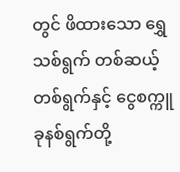တွင် ဖိထားသော ရွှေသစ်ရွက် တစ်ဆယ့်တစ်ရွက်နှင့် ငွေစက္ကူ ခုနစ်ရွက်တို့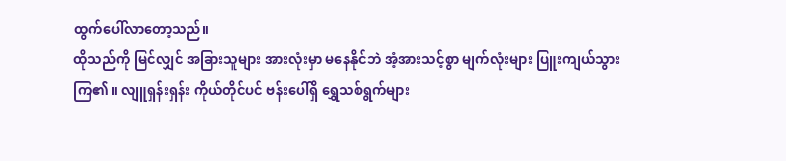ထွက်ပေါ်လာတော့သည်။
ထိုသည်ကို မြင်လျှင် အခြားသူများ အားလုံးမှာ မနေနိုင်ဘဲ အံ့အားသင့်စွာ မျက်လုံးများ ပြူးကျယ်သွားကြ၏။ လျူရှန်းရှန်း ကိုယ်တိုင်ပင် ဗန်းပေါ်ရှိ ရွှေသစ်ရွက်များ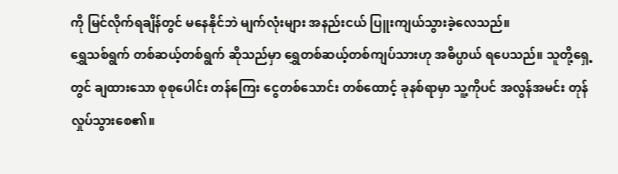ကို မြင်လိုက်ရချိန်တွင် မနေနိုင်ဘဲ မျက်လုံးများ အနည်းငယ် ပြူးကျယ်သွားခဲ့လေသည်။
ရွှေသစ်ရွက် တစ်ဆယ့်တစ်ရွက် ဆိုသည်မှာ ရွှေတစ်ဆယ့်တစ်ကျပ်သားဟု အဓိပ္ပာယ် ရပေသည်။ သူတို့ရှေ့တွင် ချထားသော စုစုပေါင်း တန်ကြေး ငွေတစ်သောင်း တစ်ထောင့် ခုနစ်ရာမှာ သူ့ကိုပင် အလွန်အမင်း တုန်လှုပ်သွားစေ၏။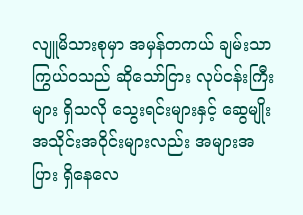လျူမိသားစုမှာ အမှန်တကယ် ချမ်းသာကြွယ်ဝသည် ဆိုသော်ငြား လုပ်ငန်းကြီးများ ရှိသလို သွေးရင်းများနှင့် ဆွေမျိုး အသိုင်းအဝိုင်းများလည်း အများအပြား ရှိနေလေ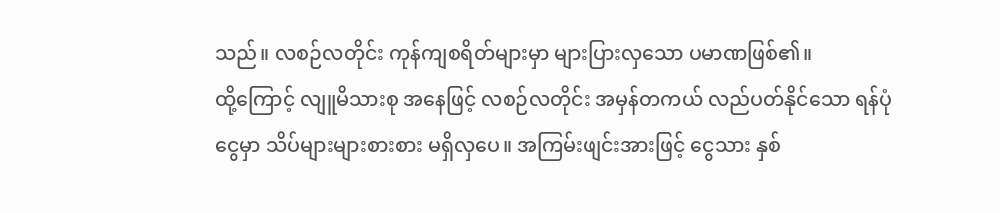သည်။ လစဉ်လတိုင်း ကုန်ကျစရိတ်များမှာ များပြားလှသော ပမာဏဖြစ်၏။
ထို့ကြောင့် လျူမိသားစု အနေဖြင့် လစဉ်လတိုင်း အမှန်တကယ် လည်ပတ်နိုင်သော ရန်ပုံငွေမှာ သိပ်များများစားစား မရှိလှပေ။ အကြမ်းဖျင်းအားဖြင့် ငွေသား နှစ်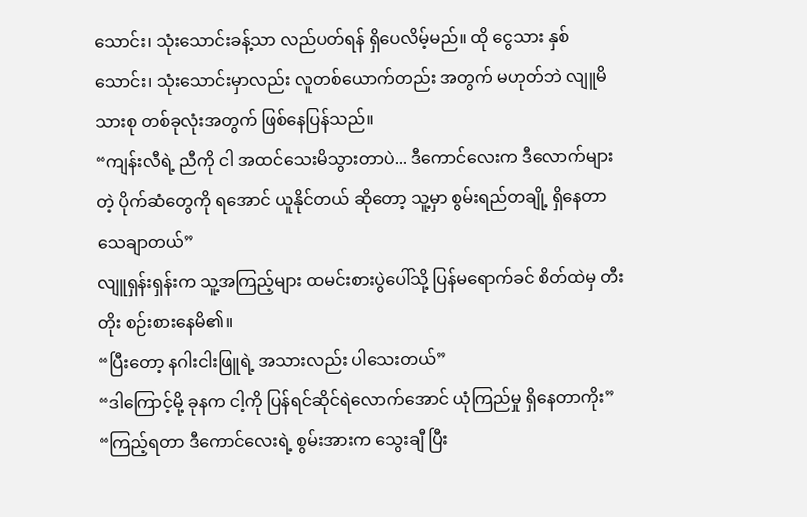သောင်း၊ သုံးသောင်းခန့်သာ လည်ပတ်ရန် ရှိပေလိမ့်မည်။ ထို ငွေသား နှစ်သောင်း၊ သုံးသောင်းမှာလည်း လူတစ်ယောက်တည်း အတွက် မဟုတ်ဘဲ လျူမိသားစု တစ်ခုလုံးအတွက် ဖြစ်နေပြန်သည်။
“ကျန်းလီရဲ့ ညီကို ငါ အထင်သေးမိသွားတာပဲ... ဒီကောင်လေးက ဒီလောက်များတဲ့ ပိုက်ဆံတွေကို ရအောင် ယူနိုင်တယ် ဆိုတော့ သူ့မှာ စွမ်းရည်တချို့ ရှိနေတာ သေချာတယ်”
လျူရှန်းရှန်းက သူ့အကြည့်များ ထမင်းစားပွဲပေါ်သို့ ပြန်မရောက်ခင် စိတ်ထဲမှ တီးတိုး စဉ်းစားနေမိ၏။
“ပြီးတော့ နဂါးငါးဖြူရဲ့ အသားလည်း ပါသေးတယ်”
“ဒါကြောင့်မို့ ခုနက ငါ့ကို ပြန်ရင်ဆိုင်ရဲလောက်အောင် ယုံကြည်မှု ရှိနေတာကိုး”
“ကြည့်ရတာ ဒီကောင်လေးရဲ့ စွမ်းအားက သွေးချီ ပြီး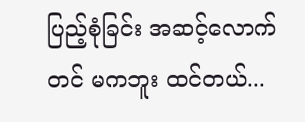ပြည့်စုံခြင်း အဆင့်လောက်တင် မကဘူး ထင်တယ်...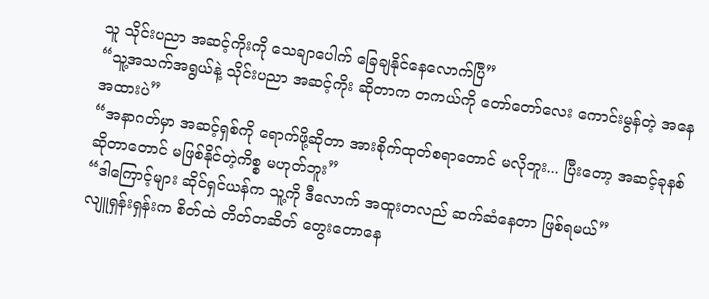သူ သိုင်းပညာ အဆင့်ကိုးကို သေချာပေါက် ခြေချနိုင်နေလောက်ပြီ”
“သူ့အသက်အရွယ်နဲ့ သိုင်းပညာ အဆင့်ကိုး ဆိုတာက တကယ်ကို တော်တော်လေး ကောင်းမွန်တဲ့ အနေအထားပဲ”
“အနာဂတ်မှာ အဆင့်ရှစ်ကို ရောက်ဖို့ဆိုတာ အားစိုက်ထုတ်စရာတောင် မလိုဘူး... ပြီးတော့ အဆင့်ခုနစ် ဆိုတာတောင် မဖြစ်နိုင်တဲ့ကိစ္စ မဟုတ်ဘူး”
“ဒါကြောင့်များ ဆိုင်ရှင်ယန်က သူ့ကို ဒီလောက် အထူးတလည် ဆက်ဆံနေတာ ဖြစ်ရမယ်”
လျူရှန်းရှန်းက စိတ်ထဲ တိတ်တဆိတ် တွေးတောနေ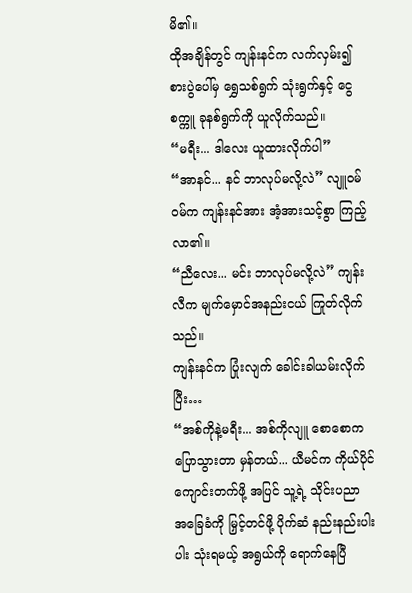မိ၏။
ထိုအချိန်တွင် ကျန်းနင်က လက်လှမ်း၍ စားပွဲပေါ်မှ ရွှေသစ်ရွက် သုံးရွက်နှင့် ငွေစက္ကူ ခုနစ်ရွက်ကို ယူလိုက်သည်။
“မရီး... ဒါလေး ယူထားလိုက်ပါ”
“အာနင်... နင် ဘာလုပ်မလို့လဲ” လျူဝမ်ဝမ်က ကျန်းနင်အား အံ့အားသင့်စွာ ကြည့်လာ၏။
“ညီလေး... မင်း ဘာလုပ်မလို့လဲ” ကျန်းလီက မျက်မှောင်အနည်းငယ် ကြုတ်လိုက်သည်။
ကျန်းနင်က ပြုံးလျက် ခေါင်းခါယမ်းလိုက်ပြီး…
“အစ်ကိုနဲ့မရီး... အစ်ကိုလျူ စောစောက ပြောသွားတာ မှန်တယ်... ယီမင်က ကိုယ်ပိုင်ကျောင်းတက်ဖို့ အပြင် သူ့ရဲ့ သိုင်းပညာ အခြေခံကို မြှင့်တင်ဖို့ ပိုက်ဆံ နည်းနည်းပါးပါး သုံးရမယ့် အရွယ်ကို ရောက်နေပြီ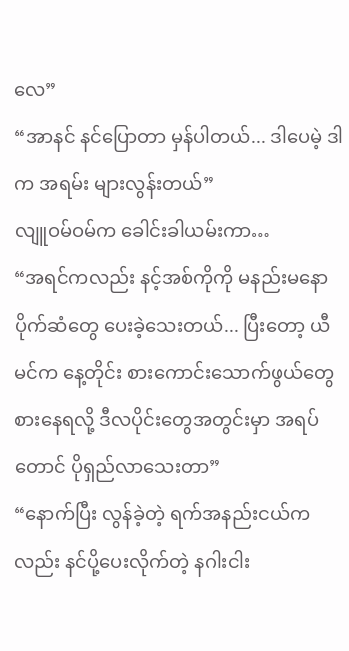လေ”
“အာနင် နင်ပြောတာ မှန်ပါတယ်... ဒါပေမဲ့ ဒါက အရမ်း များလွန်းတယ်”
လျူဝမ်ဝမ်က ခေါင်းခါယမ်းကာ…
“အရင်ကလည်း နင့်အစ်ကိုကို မနည်းမနော ပိုက်ဆံတွေ ပေးခဲ့သေးတယ်... ပြီးတော့ ယီမင်က နေ့တိုင်း စားကောင်းသောက်ဖွယ်တွေ စားနေရလို့ ဒီလပိုင်းတွေအတွင်းမှာ အရပ်တောင် ပိုရှည်လာသေးတာ”
“နောက်ပြီး လွန်ခဲ့တဲ့ ရက်အနည်းငယ်ကလည်း နင်ပို့ပေးလိုက်တဲ့ နဂါးငါး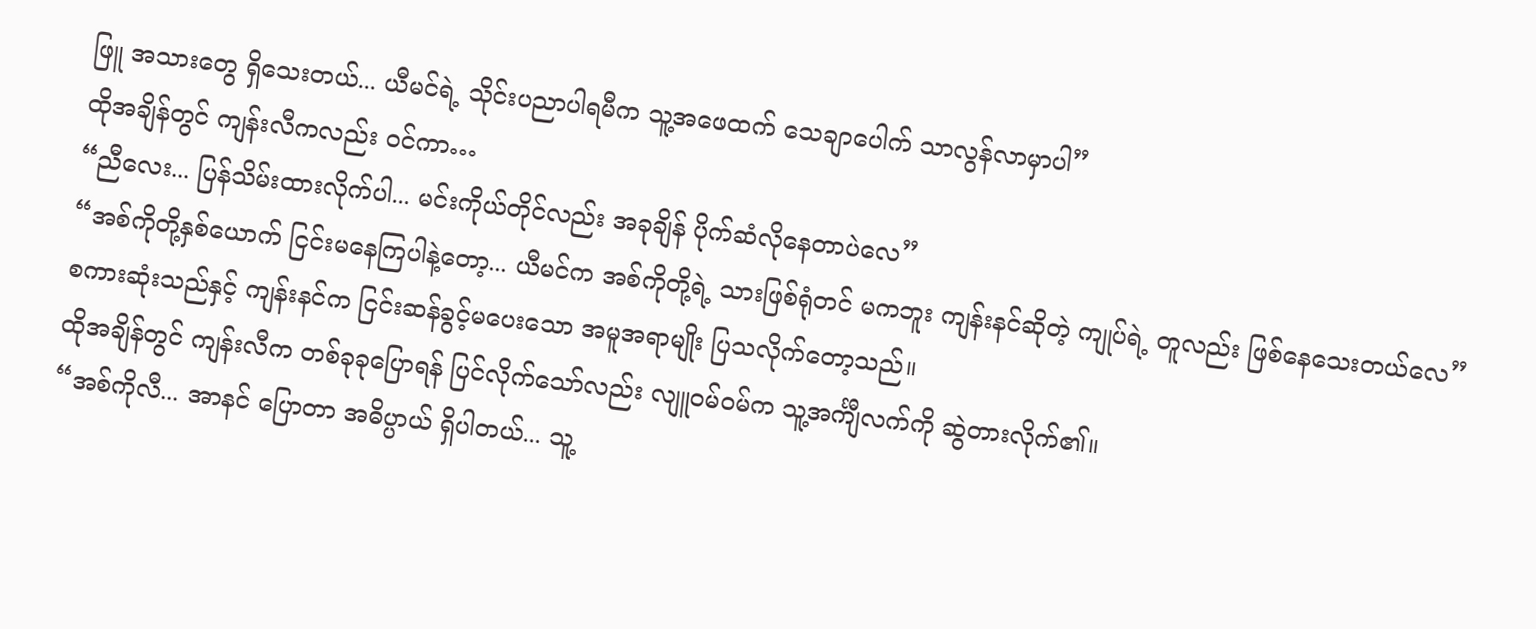ဖြူ အသားတွေ ရှိသေးတယ်... ယီမင်ရဲ့ သိုင်းပညာပါရမီက သူ့အဖေထက် သေချာပေါက် သာလွန်လာမှာပါ”
ထိုအချိန်တွင် ကျန်းလီကလည်း ဝင်ကာ…
“ညီလေး... ပြန်သိမ်းထားလိုက်ပါ... မင်းကိုယ်တိုင်လည်း အခုချိန် ပိုက်ဆံလိုနေတာပဲလေ”
“အစ်ကိုတို့နှစ်ယောက် ငြင်းမနေကြပါနဲ့တော့... ယီမင်က အစ်ကိုတို့ရဲ့ သားဖြစ်ရုံတင် မကဘူး ကျန်းနင်ဆိုတဲ့ ကျုပ်ရဲ့ တူလည်း ဖြစ်နေသေးတယ်လေ”
စကားဆုံးသည်နှင့် ကျန်းနင်က ငြင်းဆန်ခွင့်မပေးသော အမူအရာမျိုး ပြသလိုက်တော့သည်။
ထိုအချိန်တွင် ကျန်းလီက တစ်ခုခုပြောရန် ပြင်လိုက်သော်လည်း လျူဝမ်ဝမ်က သူ့အင်္ကျီလက်ကို ဆွဲတားလိုက်၏။
“အစ်ကိုလီ... အာနင် ပြောတာ အဓိပ္ပာယ် ရှိပါတယ်... သူ့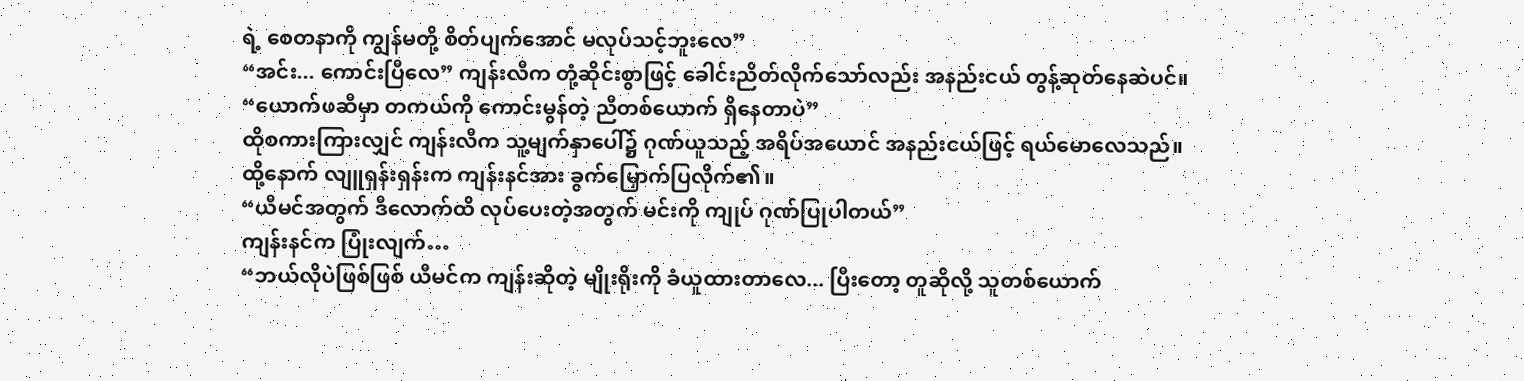ရဲ့ စေတနာကို ကျွန်မတို့ စိတ်ပျက်အောင် မလုပ်သင့်ဘူးလေ”
“အင်း... ကောင်းပြီလေ” ကျန်းလီက တုံ့ဆိုင်းစွာဖြင့် ခေါင်းညိတ်လိုက်သော်လည်း အနည်းငယ် တွန့်ဆုတ်နေဆဲပင်။
“ယောက်ဖဆီမှာ တကယ်ကို ကောင်းမွန်တဲ့ ညီတစ်ယောက် ရှိနေတာပဲ”
ထိုစကားကြားလျှင် ကျန်းလီက သူ့မျက်နှာပေါ်၌ ဂုဏ်ယူသည့် အရိပ်အယောင် အနည်းငယ်ဖြင့် ရယ်မောလေသည်။
ထို့နောက် လျူရှန်းရှန်းက ကျန်းနင်အား ခွက်မြှောက်ပြလိုက်၏။
“ယီမင်အတွက် ဒီလောက်ထိ လုပ်ပေးတဲ့အတွက် မင်းကို ကျုပ် ဂုဏ်ပြုပါတယ်”
ကျန်းနင်က ပြုံးလျက်…
“ဘယ်လိုပဲဖြစ်ဖြစ် ယီမင်က ကျန်းဆိုတဲ့ မျိုးရိုးကို ခံယူထားတာလေ... ပြီးတော့ တူဆိုလို့ သူတစ်ယောက်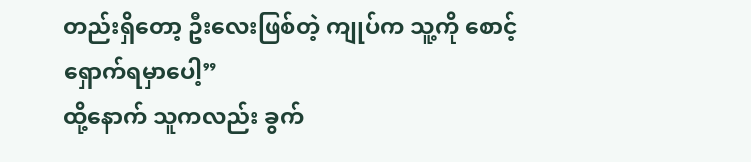တည်းရှိတော့ ဦးလေးဖြစ်တဲ့ ကျုပ်က သူ့ကို စောင့်ရှောက်ရမှာပေါ့”
ထို့နောက် သူကလည်း ခွက်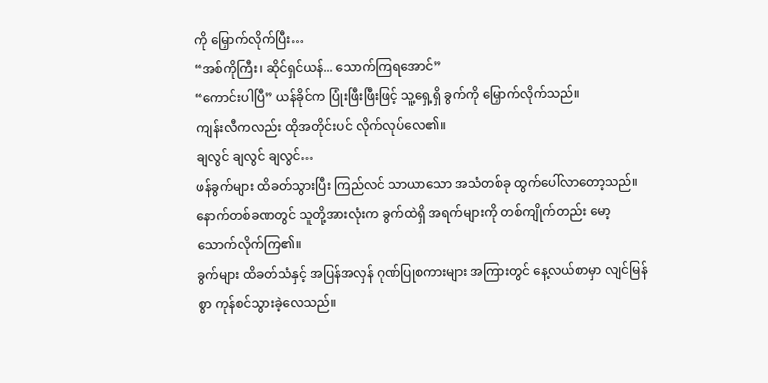ကို မြှောက်လိုက်ပြီး…
“အစ်ကိုကြီး၊ ဆိုင်ရှင်ယန်... သောက်ကြရအောင်”
“ကောင်းပါပြီ” ယန်ခိုင်က ပြုံးဖြီးဖြီးဖြင့် သူ့ရှေ့ရှိ ခွက်ကို မြှောက်လိုက်သည်။
ကျန်းလီကလည်း ထိုအတိုင်းပင် လိုက်လုပ်လေ၏။
ချလွင် ချလွင် ချလွင်…
ဖန်ခွက်များ ထိခတ်သွားပြီး ကြည်လင် သာယာသော အသံတစ်ခု ထွက်ပေါ်လာတော့သည်။
နောက်တစ်ခဏတွင် သူတို့အားလုံးက ခွက်ထဲရှိ အရက်များကို တစ်ကျိုက်တည်း မော့သောက်လိုက်ကြ၏။
ခွက်များ ထိခတ်သံနှင့် အပြန်အလှန် ဂုဏ်ပြုစကားများ အကြားတွင် နေ့လယ်စာမှာ လျင်မြန်စွာ ကုန်စင်သွားခဲ့လေသည်။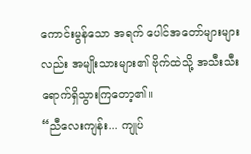ကောင်းမွန်သော အရက် ပေါင်အတော်များများလည်း အမျိုးသားများ၏ ဗိုက်ထဲသို့ အသီးသီး ရောက်ရှိသွားကြတော့၏။
“ညီလေးကျန်း... ကျုပ်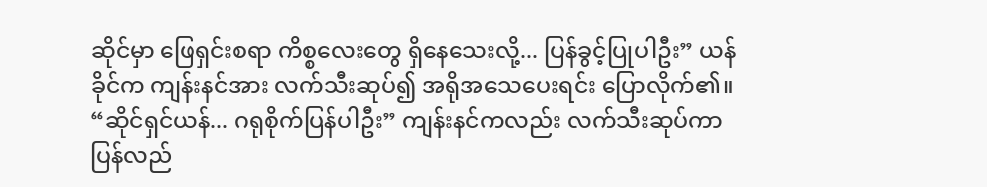ဆိုင်မှာ ဖြေရှင်းစရာ ကိစ္စလေးတွေ ရှိနေသေးလို့... ပြန်ခွင့်ပြုပါဦး” ယန်ခိုင်က ကျန်းနင်အား လက်သီးဆုပ်၍ အရိုအသေပေးရင်း ပြောလိုက်၏။
“ဆိုင်ရှင်ယန်... ဂရုစိုက်ပြန်ပါဦး” ကျန်းနင်ကလည်း လက်သီးဆုပ်ကာ ပြန်လည်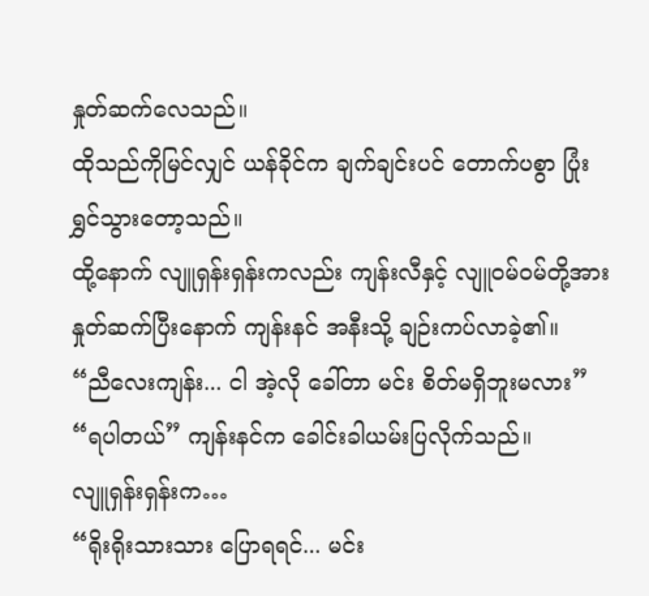နှုတ်ဆက်လေသည်။
ထိုသည်ကိုမြင်လျှင် ယန်ခိုင်က ချက်ချင်းပင် တောက်ပစွာ ပြုံးရွှင်သွားတော့သည်။
ထို့နောက် လျူရှန်းရှန်းကလည်း ကျန်းလီနှင့် လျူဝမ်ဝမ်တို့အား နှုတ်ဆက်ပြီးနောက် ကျန်းနင် အနီးသို့ ချဉ်းကပ်လာခဲ့၏။
“ညီလေးကျန်း... ငါ အဲ့လို ခေါ်တာ မင်း စိတ်မရှိဘူးမလား”
“ရပါတယ်” ကျန်းနင်က ခေါင်းခါယမ်းပြလိုက်သည်။
လျူရှန်းရှန်းက…
“ရိုးရိုးသားသား ပြောရရင်... မင်း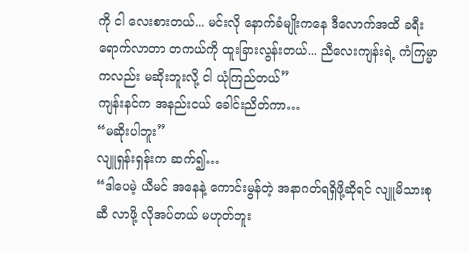ကို ငါ လေးစားတယ်... မင်းလို နောက်ခံမျိုးကနေ ဒီလောက်အထိ ခရီးရောက်လာတာ တကယ်ကို ထူးခြားလွန်းတယ်... ညီလေးကျန်းရဲ့ ကံကြမ္မာကလည်း မဆိုးဘူးလို့ ငါ ယုံကြည်တယ်”
ကျန်းနင်က အနည်းငယ် ခေါင်းညိတ်ကာ…
“မဆိုးပါဘူး”
လျူရှန်းရှန်းက ဆက်၍…
“ဒါပေမဲ့ ယီမင် အနေနဲ့ ကောင်းမွန်တဲ့ အနာဂတ်ရရှိဖို့ဆိုရင် လျူမိသားစုဆီ လာဖို့ လိုအပ်တယ် မဟုတ်ဘူး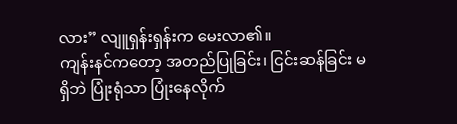လား” လျူရှန်းရှန်းက မေးလာ၏။
ကျန်းနင်ကတော့ အတည်ပြုခြင်း၊ ငြင်းဆန်ခြင်း မရှိဘဲ ပြုံးရုံသာ ပြုံးနေလိုက်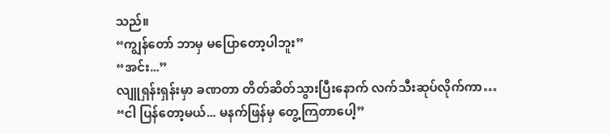သည်။
“ကျွန်တော် ဘာမှ မပြောတော့ပါဘူး”
“အင်း...”
လျူရှန်းရှန်းမှာ ခဏတာ တိတ်ဆိတ်သွားပြီးနောက် လက်သီးဆုပ်လိုက်ကာ…
“ငါ ပြန်တော့မယ်... မနက်ဖြန်မှ တွေ့ကြတာပေါ့”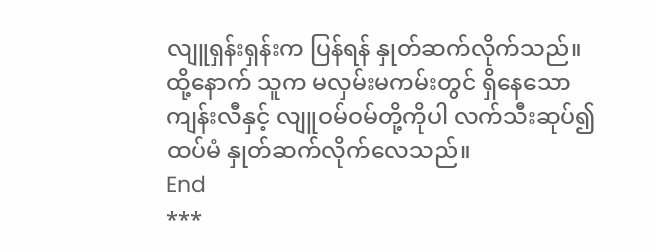လျူရှန်းရှန်းက ပြန်ရန် နှုတ်ဆက်လိုက်သည်။
ထို့နောက် သူက မလှမ်းမကမ်းတွင် ရှိနေသော ကျန်းလီနှင့် လျူဝမ်ဝမ်တို့ကိုပါ လက်သီးဆုပ်၍ ထပ်မံ နှုတ်ဆက်လိုက်လေသည်။
End
***